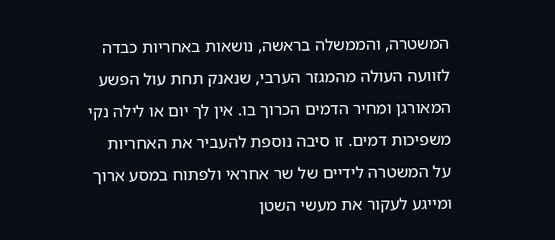המשטרה, והממשלה בראשה, נושאות באחריות כבדה לזוועה העולה מהמגזר הערבי, שנאנק תחת עול הפשע המאורגן ומחיר הדמים הכרוך בו. אין לך יום או לילה נקי משפיכות דמים. זו סיבה נוספת להעביר את האחריות על המשטרה לידיים של שר אחראי ולפתוח במסע ארוך ומייגע לעקור את מעשי השטן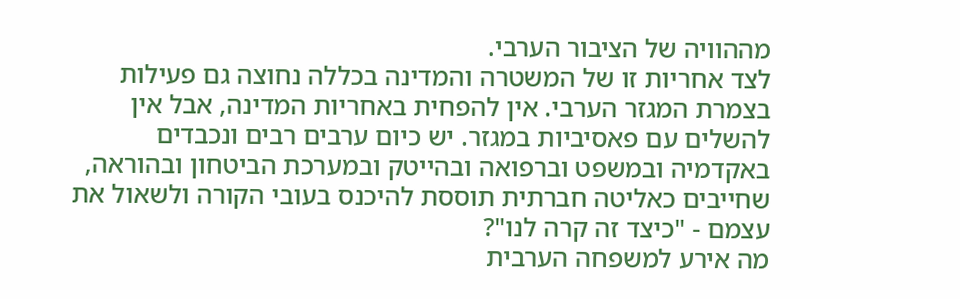מההוויה של הציבור הערבי.
לצד אחריות זו של המשטרה והמדינה בכללה נחוצה גם פעילות בצמרת המגזר הערבי. אין להפחית באחריות המדינה, אבל אין להשלים עם פאסיביות במגזר. יש כיום ערבים רבים ונכבדים באקדמיה ובמשפט וברפואה ובהייטק ובמערכת הביטחון ובהוראה, שחייבים כאליטה חברתית תוססת להיכנס בעובי הקורה ולשאול את עצמם - "כיצד זה קרה לנו"?
מה אירע למשפחה הערבית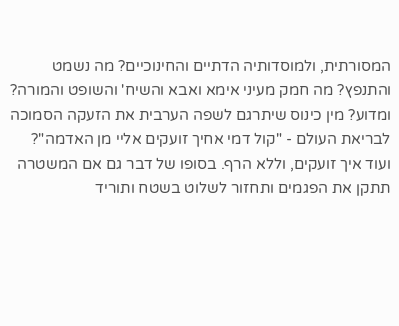המסורתית, ולמוסדותיה הדתיים והחינוכיים? מה נשמט והתנפץ? מה חמק מעיני אימא ואבא והשיח' והשופט והמורה? ומדוע? מין כינוס שיתרגם לשפה הערבית את הזעקה הסמוכה לבריאת העולם - "קול דמי אחיך זועקים אליי מן האדמה"? ועוד איך זועקים, וללא הרף. בסופו של דבר גם אם המשטרה תתקן את הפגמים ותחזור לשלוט בשטח ותוריד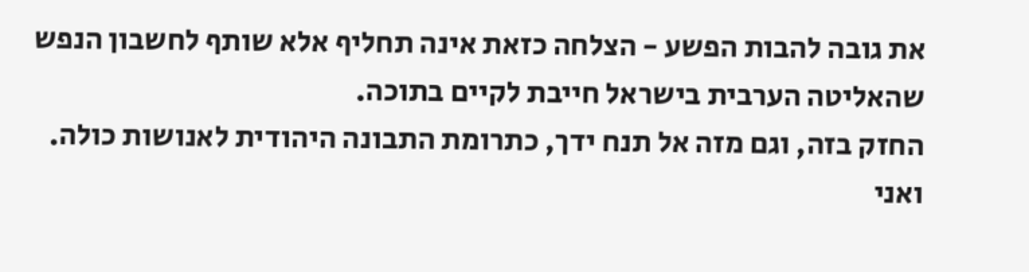את גובה להבות הפשע - הצלחה כזאת אינה תחליף אלא שותף לחשבון הנפש שהאליטה הערבית בישראל חייבת לקיים בתוכה.
החזק בזה, וגם מזה אל תנח ידך, כתרומת התבונה היהודית לאנושות כולה. ואני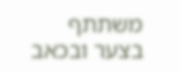משתתף בצער ובכאב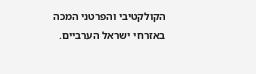הקולקטיבי והפרטני המכה באזרחי ישראל הערביים.